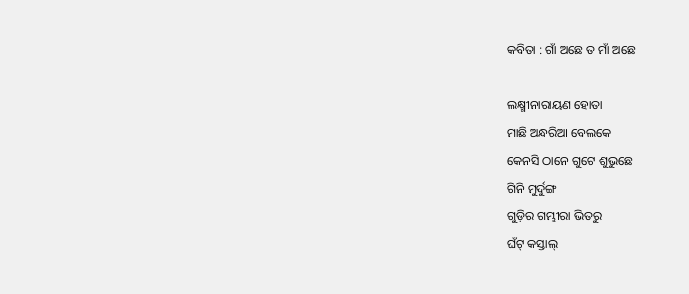କବିତା : ଗାଁ ଅଛେ ତ ମାଁ ଅଛେ

ଲକ୍ଷ୍ମୀନାରାୟଣ ହୋତା
ମାଛି ଅନ୍ଧରିଆ ବେଲକେ
କେନସି ଠାନେ ଗୁଟେ ଶୁ‌ଭୁଛେ
ଗିନି ମୁର୍ଦୁଙ୍ଗ
ଗୁଡ଼ିର ଗମ୍ଭୀରା ଭିତରୁ
ଘଁଟ୍‌ କସ୍ତାଲ୍‌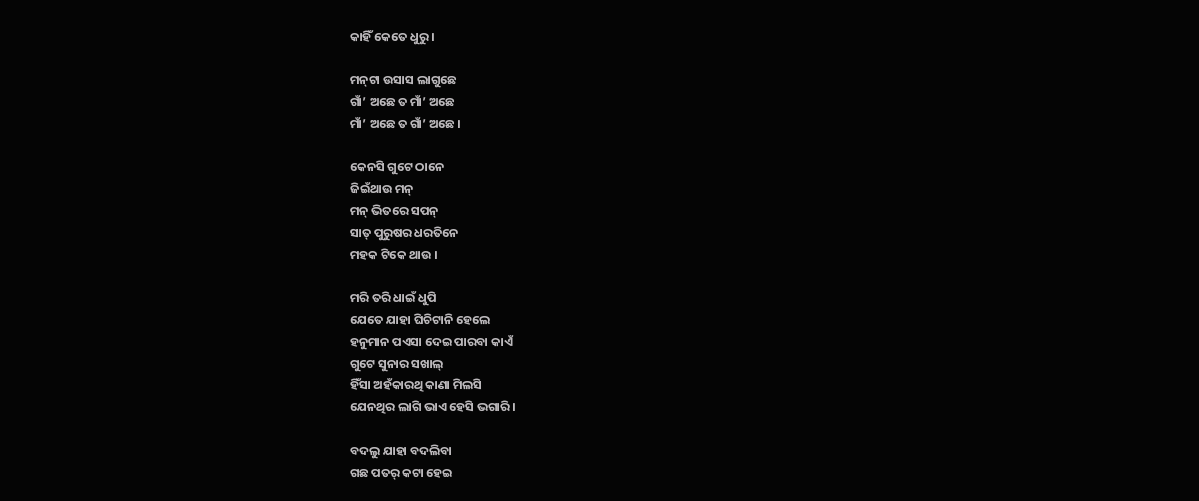କାହିଁ କେତେ ଧୁରୁ ।

ମନ୍‌ଟା ଉସାସ ଲାଗୁଛେ
ଗାଁ’ ଅଛେ ତ ମାଁ’ ଅଛେ
ମାଁ’ ଅଛେ ତ ଗାଁ’ ଅଛେ ।

କେନସି ଗୁଟେ ଠାନେ
ଜିଇଁଥାଉ ମନ୍‌
ମନ୍‌ ଭିତରେ ସପନ୍‌
ସାତ୍‌ ପୁରୁଷର ଧରତିନେ
ମହକ ଟିକେ ଥାଉ ।

ମରି ତରି ଧାଇଁ ଧୁପି
ଯେତେ ଯାହା ଘିଚିଟାନି ହେଲେ
ହନୁମାନ ପଏସା ଦେଇ ପାରବା କାଏଁ
ଗୁଟେ ସୁନାର ସଖାଲ୍‌
ହିଁସା ଅହଁକାରଥି କାଣା ମିଲସି
ଯେନଥିର ଲାଗି ଭାଏ ହେସି ଭଗାରି ।

ବଦଲୁ ଯାହା ବଦଲିବା
ଗଛ ପତର୍‌ କଟା ହେଇ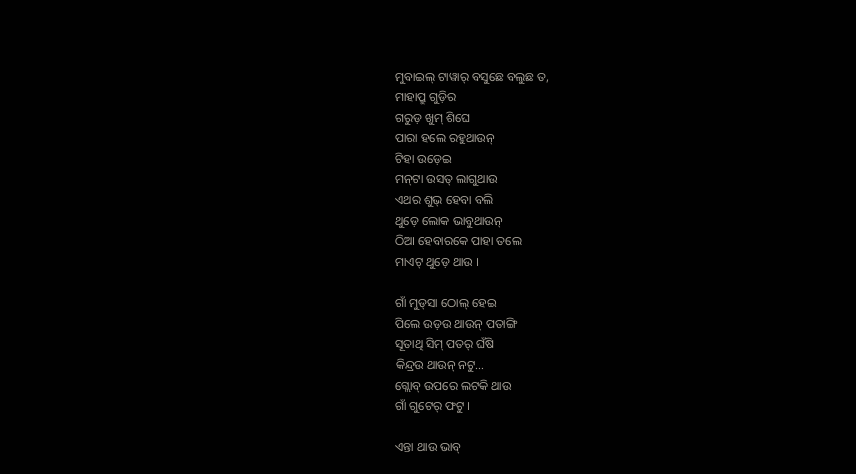ମୁବାଇଲ୍‌ ଟାୱାର୍‌ ବସୁଛେ ବଲୁଛ ତ,
ମାହାପ୍ରୁ ଗୁଡ଼ିର
ଗରୁଡ଼ ଖୁମ୍‌ ଶିଘେ
ପାରା ହଲେ ରହୁଥାଉନ୍
ଟିହା ଉଡ଼େଇ
ମନ୍‌ଟା ଉସତ୍‌ ଲାଗୁଥାଉ
ଏଥର ଶୁଭ୍‌‌ ହେବା ବଲି
ଥୁଡ଼େ ଲୋକ ଭାବୁଥାଉନ୍
ଠିଆ ହେବାରକେ ପାହା ତଲେ
ମାଏଟ୍‌ ଥୁଡ଼େ ଥାଉ ।

ଗାଁ ମୁଡ୍‌ସା ଠୋଲ୍‌ ହେଇ
ପିଲେ ଉଡ଼ଉ ଥାଉନ୍ ପତାଙ୍ଗି
ସୂତାଥି ସିମ୍‌ ପତର୍‌ ଘଁଷି
କିନ୍ଦ୍ରଉ ଥାଉନ୍ ନଟୁ…
ଗ୍ଲୋବ୍ ଉପରେ ଲଟକି ଥାଉ
ଗାଁ ଗୁଟେର୍‌ ଫଟୁ ।

ଏନ୍ତା ଥାଉ ଭାବ୍‌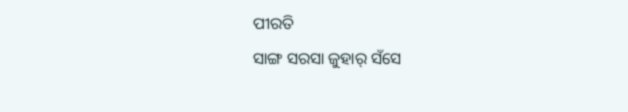ପୀରତି
ସାଙ୍ଗ ସରସା ଜୁହାର୍‌ ସଁସେ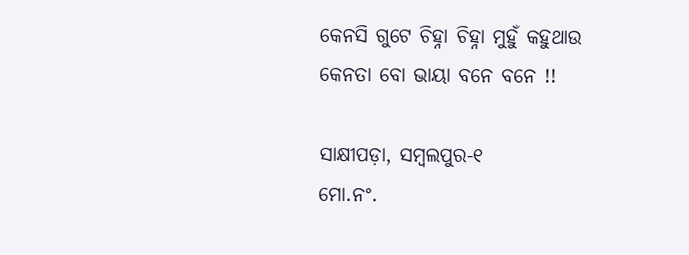କେନସି ଗୁଟେ ଚିହ୍ନା ଚିହ୍ନା ମୁହୁଁ କହୁଥାଉ
କେନତା ବୋ ଭାୟା ବନେ ବନେ !!

ସାକ୍ଷୀପଡ଼ା, ସମ୍ବଲପୁର-୧
ମୋ.ନଂ.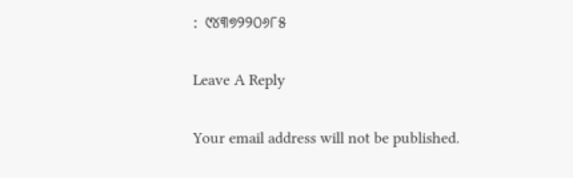: ୯୪୩୭୨୨୦୬୮୫

Leave A Reply

Your email address will not be published.